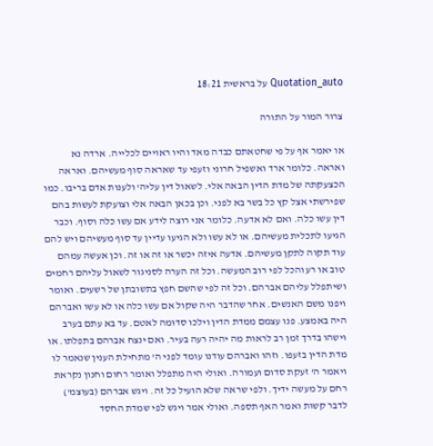Quotation_auto על בראשית 18:21

צרור המור על התורה

או יאמר אף על פי שחטאתם כבדה מאד והיו ראויים לכלייה. ארדה נא ואראה. כלומר ארד ואשפיל חרוני וזעפי עד שאראה סוף מעשיהם. ואראה הכצעקתה של מדת הדין הבאה אלי. לשאול דין עליה' ולענות אדם בריבו. כמו שפירשתי אצל קץ כל בשר בא לפני. וכן בכאן הבאה אלי וצועקת לעשות בהם דין עשו כלה. ואם לא אדעה. כלומר אני רוצה לידע אם עשו כלה וסוף. וכבר הגיעו לתכלית מעשיהם. או לא עשו ולא הגיעו עדיין עד סוף מעשיהם ויש להם עוד תקוה לתקן מעשיהם. אדעה איזה יכשר או זה או זה. וכן אעשה עמהם טוב או רע והכל לפי רוב המעשה. וכל זה הערה לסניגור לשאול עליהם רחמים ושיתפלל עליהם אברהם. וכל זה לפי שהשם חפץ בתשובתן של רשעים. ואומר ויפנו משם האנשים. אחר שהדבר היה שקול אם עשו כלה או לא עשו ואברהם היה באמצע. פנו עצמם ממדת הדין וילכו סדומה לאטם. עד בא עתם בערב וישהו בדרך זמן רב לראות מה יהיה רעה בעיר. ואם ינצח אברהם בתפלתו. או מדת הדין בזעפו. וזהו ואברהם עודנו עומד לפני ה' מתחילת הענין שנאמר לו ויאמר ה' זעקת סדום ועמורה. ואולי היה מתפלל ואומר רחום וחנון נקראת רחם על מעשה ידיך. ולפי שראה שלא הועיל כל זה. ויגש אברהם (בעוצמ') לדבר קשות ואמר האף תספה. ואולי אמר ויגש לפי שמדת החסד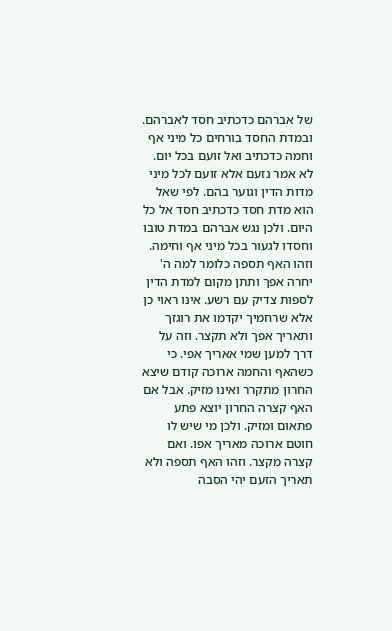של אברהם כדכתיב חסד לאברהם. ובמדת החסד בורחים כל מיני אף וחמה כדכתיב ואל זועם בכל יום. לא אמר נזעם אלא זועם לכל מיני מדות הדין וגוער בהם. לפי שאל הוא מדת חסד כדכתיב חסד אל כל היום. ולכן נגש אברהם במדת טובו וחסדו לגעור בכל מיני אף וחימה. וזהו האף תספה כלומר למה ה' יחרה אפך ותתן מקום למדת הדין לספות צדיק עם רשע. אינו ראוי כן אלא שרחמיך יקדמו את רוגזך ותאריך אפך ולא תקצר. וזה על דרך למען שמי אאריך אפי. כי כשהאף והחמה ארוכה קודם שיצא החרון מתקרר ואינו מזיק. אבל אם האף קצרה החרון יוצא פתע פתאום ומזיק. ולכן מי שיש לו חוטם ארוכה מאריך אפו. ואם קצרה מקצר. וזהו האף תספה ולא תאריך הזעם יהי הסבה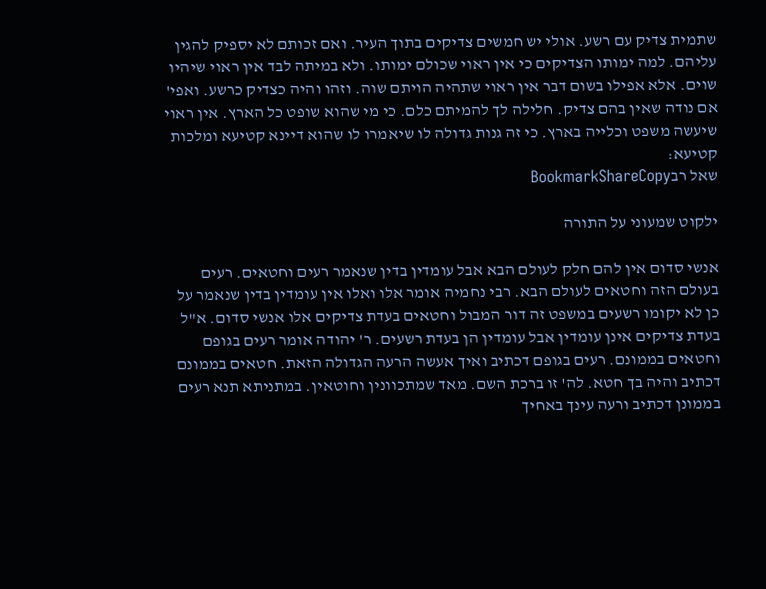שתמית צדיק עם רשע. אולי יש חמשים צדיקים בתוך העיר. ואם זכותם לא יספיק להגין עליהם. למה ימותו הצדיקים כי אין ראוי שכולם ימותו. ולא במיתה לבד אין ראוי שיהיו שוים. אלא אפילו בשום דבר אין ראוי שתהיה הויתם שוה. וזהו והיה כצדיק כרשע. ואפי' אם נודה שאין בהם צדיק. חלילה לך להמיתם כלם. כי מי שהוא שופט כל הארץ. אין ראוי שיעשה משפט וכלייה בארץ. כי זה גנות גדולה לו שיאמרו לו שהוא דיינא קטיעא ומלכות קטיעא:
שאל רבBookmarkShareCopy

ילקוט שמעוני על התורה

אנשי סדום אין להם חלק לעולם הבא אבל עומדין בדין שנאמר רעים וחטאים. רעים בעולם הזה וחטאים לעולם הבא. רבי נחמיה אומר אלו ואלו אין עומדין בדין שנאמר על כן לא יקומו רשעים במשפט זה דור המבול וחטאים בעדת צדיקים אלו אנשי סדום. א"ל בעדת צדיקים אינן עומדין אבל עומדין הן בעדת רשעים. ר' יהודה אומר רעים בגופם וחטאים בממונם. רעים בגופם דכתיב ואיך אעשה הרעה הגדולה הזאת. חטאים בממונם דכתיב והיה בך חטא. לה' זו ברכת השם. מאד שמתכוונין וחוטאין. במתניתא תנא רעים בממונן דכתיב ורעה עינך באחיך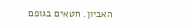האביון. חטאים בגופם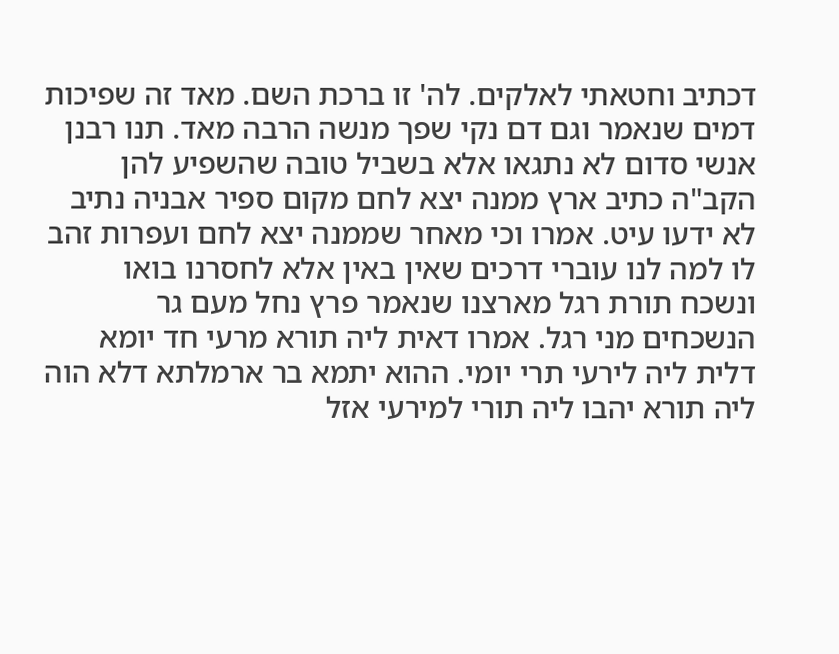דכתיב וחטאתי לאלקים. לה' זו ברכת השם. מאד זה שפיכות דמים שנאמר וגם דם נקי שפך מנשה הרבה מאד. תנו רבנן אנשי סדום לא נתגאו אלא בשביל טובה שהשפיע להן הקב"ה כתיב ארץ ממנה יצא לחם מקום ספיר אבניה נתיב לא ידעו עיט. אמרו וכי מאחר שממנה יצא לחם ועפרות זהב לו למה לנו עוברי דרכים שאין באין אלא לחסרנו בואו ונשכח תורת רגל מארצנו שנאמר פרץ נחל מעם גר הנשכחים מני רגל. אמרו דאית ליה תורא מרעי חד יומא דלית ליה לירעי תרי יומי. ההוא יתמא בר ארמלתא דלא הוה ליה תורא יהבו ליה תורי למירעי אזל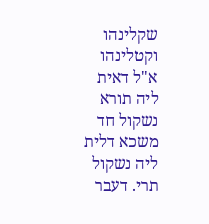שקלינהו וקטלינהו א"ל דאית ליה תורא נשקול חד משכא דלית ליה נשקול תרי. דעבר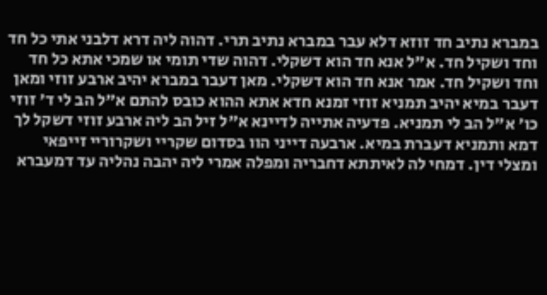במברא נתיב חד זוזא דלא עבר במברא נתיב תרי. דהוה ליה דרא דלבני אתי כל חד וחד ושקיל חד. א"ל אנא חד הוא דשקלי. דהוה שדי תומי או שמכי אתא כל חד וחד ושקיל חד. אמר אנא חד הוא דשקלי. מאן דעבר במברא יהיב ארבע זוזי ומאן דעבר במיא יהיב תמניא זוזי זמנא חדא אתא ההוא כובס להתם א"ל הב לי ד' זוזי כו' א"ל הב לי תמניא. פדעיה אתייה לדיינא א"ל זיל הב ליה ארבע זוזי דשקל לך דמא ותמניא דעברת במיא. ארבעה דייני הוו בסדום שקריי ושקרוריי זייפאי ומצלי דין. דמחי לה לאיתתא דחבריה ומפלה אמרי ליה יהבה נהליה עד דמעברא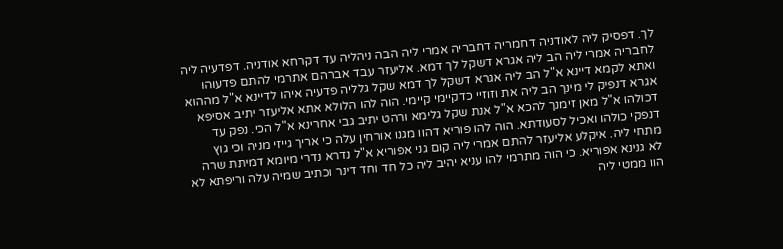לך. דפסיק ליה לאודניה דחמריה דחבריה אמרי ליה הבה ניהליה עד דקרחא אודניה. דפדעיה ליה לחבריה אמרי ליה הב ליה אגרא דשקל לך דמא. אליעזר עבד אברהם אתרמי להתם פדעוהו ואתא לקמא דיינא א"ל הב ליה אגרא דשקל לך דמא שקל גלליה פדעיה איהו לדיינא א"ל מההוא אגרא דנפיק לי מינך הב ליה את וזוזיי כדקיימי קיימי. הוה להו הלולא אתא אליעזר יתיב אסיפא דכולהו א"ל מאן זימנך להכא א"ל אנת שקל גלימא ורהט יתיב גבי אחרינא א"ל הכי. נפק עד דנפקי כולהו ואכיל לסעודתא. הוה להו פוריא דהוו מגנו אורחין עלה כי אריך גייזי מניה וכי גוץ מתחי ליה. איקלע אליעזר להתם אמרי ליה קום גני אפוריא א"ל נדרא נדרי מיומא דמיתת שרה לא גנינא אפוריא. כי הוה מתרמי להו עניא יהיב ליה כל חד וחד דינר וכתיב שמיה עלה וריפתא לא הוו ממטי ליה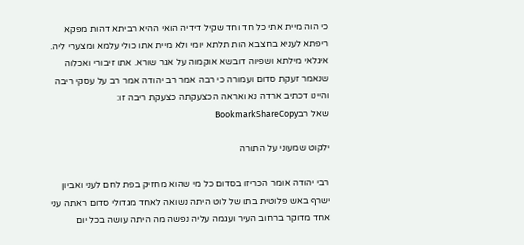כי הוה מיית אתי כל חד וחד שקיל דידיה הואי ההיא רביתא דהות מפקא ריפתא לעניא בחצבא הות תלתא יומי ולא מיית אתו כולי עלמא ומצערי ליה. איגלאי מילתא ושפיוה דובשא אוקמוה על אגר שורא. אתו זיבורי ואכלוה שנאמר זעקת סדום ועמורה כי רבה אמר רב יהודה אמר רב על עסקי ריבה והיינו דכתיב ארדה נא ואראה הכצעקתה כצעקת ריבה זו:
שאל רבBookmarkShareCopy

ילקוט שמעוני על התורה

רבי יהודה אומר הכריזו בסדום כל מי שהוא מחזיק בפת לחם לעני ואביון ישרף באש פלוטית בתו של לוט היתה נשואה לאחד מגדולי סדום ראתה עני אחד מדוקר ברחוב העיר ועגמה עליה נפשה מה היתה עושה בכל יום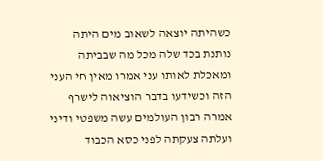כשהיתה יוצאה לשאוב מים היתה נותנת בכד שלה מכל מה שבביתה ומאכלת לאותו עני אמרו מאין חי העני הזה וכשידעו בדבר הוציאוה לישרף אמרה רבון העולמים עשה משפטי ודיני ועלתה צעקתה לפני כסא הכבוד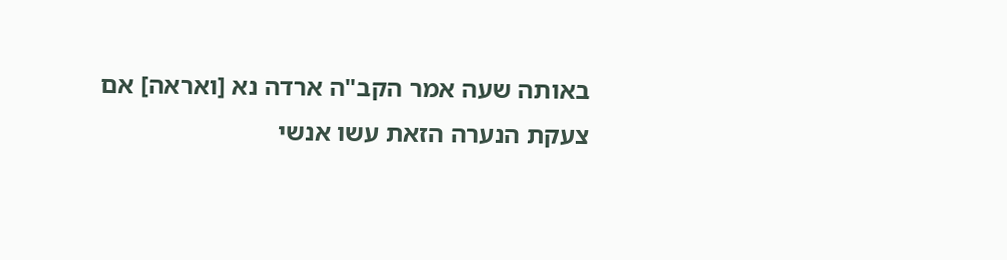באותה שעה אמר הקב"ה ארדה נא [ואראה] אם צעקת הנערה הזאת עשו אנשי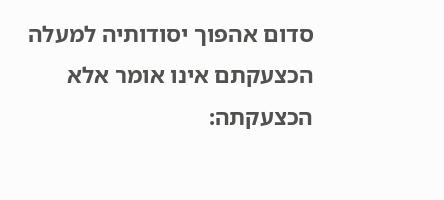סדום אהפוך יסודותיה למעלה הכצעקתם אינו אומר אלא הכצעקתה: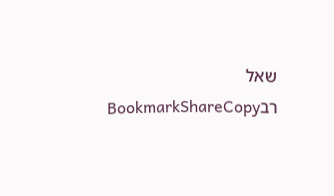שאל רבBookmarkShareCopy